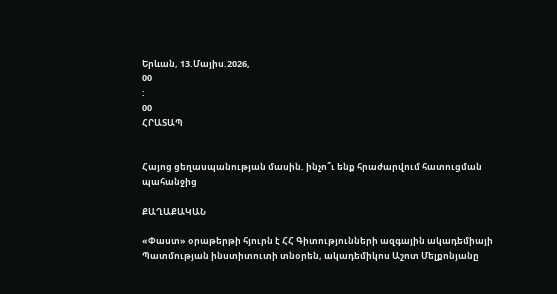Երևան, 13.Մայիս.2026,
00
:
00
ՀՐԱՏԱՊ


Հայոց ցեղասպանության մասին. ինչո՞ւ ենք հրաժարվում հատուցման պահանջից

ՔԱՂԱՔԱԿԱՆ

«Փաստ» օրաթերթի հյուրն է ՀՀ Գիտությունների ազգային ակադեմիայի Պատմության ինստիտուտի տնօրեն, ակադեմիկոս Աշոտ Մելքոնյանը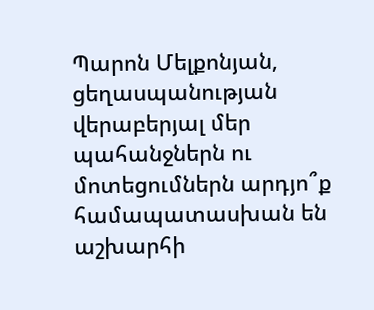Պարոն Մելքոնյան, ցեղասպանության վերաբերյալ մեր պահանջներն ու մոտեցումներն արդյո՞ք համապատասխան են աշխարհի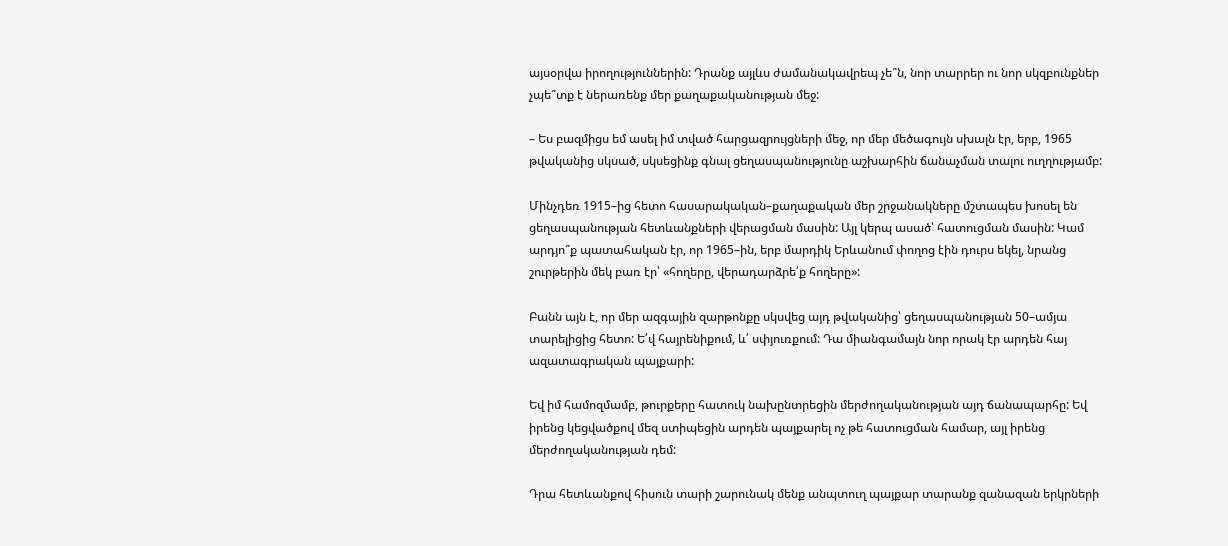այսօրվա իրողություններին: Դրանք այլևս ժամանակավրեպ չե՞ն, նոր տարրեր ու նոր սկզբունքներ չպե՞տք է ներառենք մեր քաղաքականության մեջ:

– Ես բազմիցս եմ ասել իմ տված հարցազրույցների մեջ, որ մեր մեծագույն սխալն էր, երբ, 1965 թվականից սկսած, սկսեցինք գնալ ցեղասպանությունը աշխարհին ճանաչման տալու ուղղությամբ:

Մինչդեռ 1915–ից հետո հասարակական–քաղաքական մեր շրջանակները մշտապես խոսել են ցեղասպանության հետևանքների վերացման մասին: Այլ կերպ ասած՝ հատուցման մասին: Կամ արդյո՞ք պատահական էր, որ 1965–ին, երբ մարդիկ Երևանում փողոց էին դուրս եկել, նրանց շուրթերին մեկ բառ էր՝ «հողերը, վերադարձրե՛ք հողերը»:

Բանն այն է, որ մեր ազգային զարթոնքը սկսվեց այդ թվականից՝ ցեղասպանության 50–ամյա տարելիցից հետո: Ե՛վ հայրենիքում, և՛ սփյուռքում: Դա միանգամայն նոր որակ էր արդեն հայ ազատագրական պայքարի:

Եվ իմ համոզմամբ, թուրքերը հատուկ նախընտրեցին մերժողականության այդ ճանապարհը: Եվ իրենց կեցվածքով մեզ ստիպեցին արդեն պայքարել ոչ թե հատուցման համար, այլ իրենց մերժողականության դեմ:

Դրա հետևանքով հիսուն տարի շարունակ մենք անպտուղ պայքար տարանք զանազան երկրների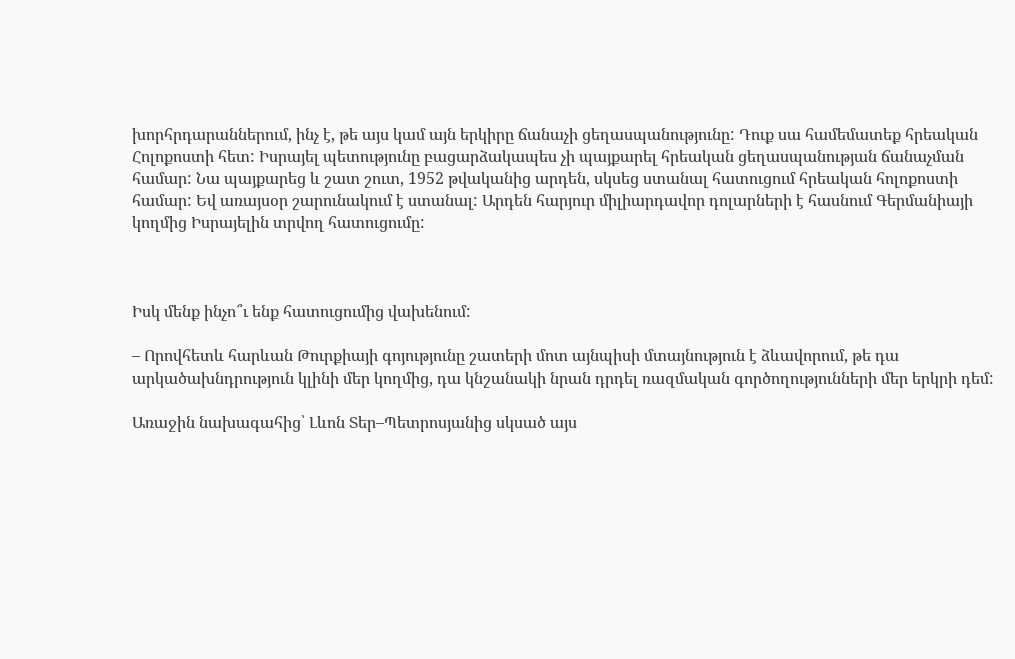խորհրդարաններում, ինչ է, թե այս կամ այն երկիրը ճանաչի ցեղասպանությունը: Դուք սա համեմատեք հրեական Հոլոքոստի հետ: Իսրայել պետությունը բացարձակապես չի պայքարել հրեական ցեղասպանության ճանաչման համար: Նա պայքարեց և շատ շուտ, 1952 թվականից արդեն, սկսեց ստանալ հատուցում հրեական հոլոքոստի համար: Եվ առայսօր շարունակում է ստանալ: Արդեն հարյուր միլիարդավոր դոլարների է հասնում Գերմանիայի կողմից Իսրայելին տրվող հատուցումը:



Իսկ մենք ինչո՞ւ ենք հատուցումից վախենում:

– Որովհետև հարևան Թուրքիայի գոյությունը շատերի մոտ այնպիսի մտայնություն է ձևավորում, թե դա արկածախնդրություն կլինի մեր կողմից, դա կնշանակի նրան դրդել ռազմական գործողությունների մեր երկրի դեմ:

Առաջին նախագահից՝ Լևոն Տեր–Պետրոսյանից սկսած այս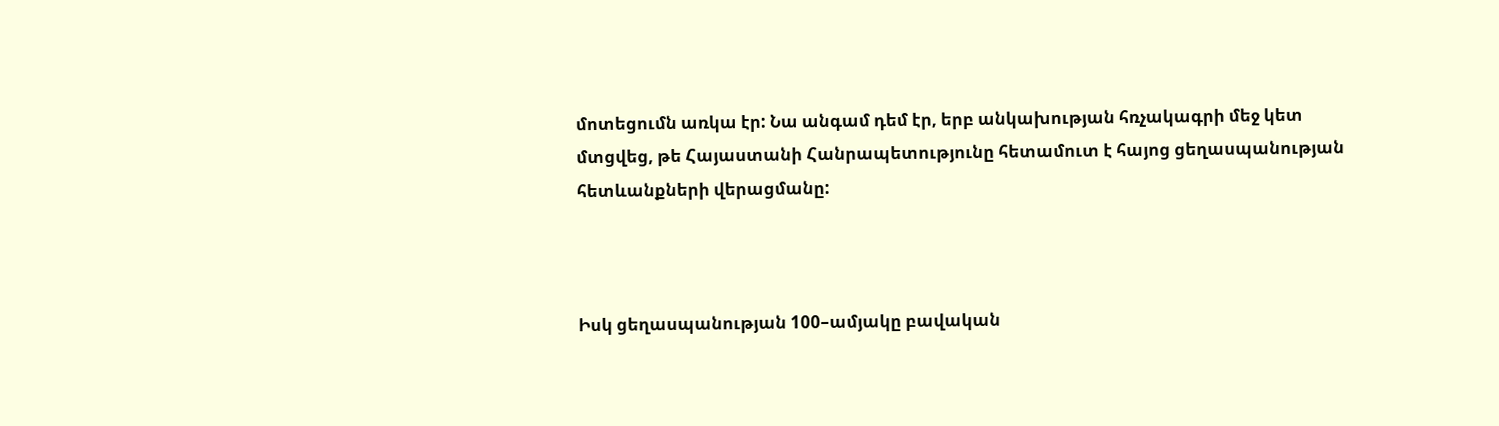մոտեցումն առկա էր: Նա անգամ դեմ էր, երբ անկախության հռչակագրի մեջ կետ մտցվեց, թե Հայաստանի Հանրապետությունը հետամուտ է հայոց ցեղասպանության հետևանքների վերացմանը:



Իսկ ցեղասպանության 100–ամյակը բավական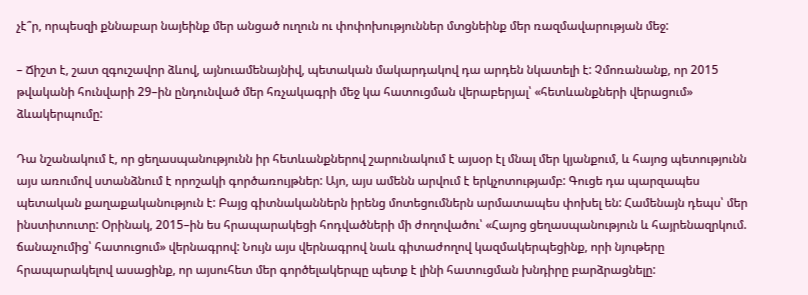չէ՞ր, որպեսզի քննաբար նայեինք մեր անցած ուղուն ու փոփոխություններ մտցնեինք մեր ռազմավարության մեջ:

– Ճիշտ է, շատ զգուշավոր ձևով, այնուամենայնիվ, պետական մակարդակով դա արդեն նկատելի է: Չմոռանանք, որ 2015 թվականի հունվարի 29–ին ընդունված մեր հռչակագրի մեջ կա հատուցման վերաբերյալ՝ «հետևանքների վերացում» ձևակերպումը:

Դա նշանակում է, որ ցեղասպանությունն իր հետևանքներով շարունակում է այսօր էլ մնալ մեր կյանքում, և հայոց պետությունն այս առումով ստանձնում է որոշակի գործառույթներ: Այո, այս ամենն արվում է երկչոտությամբ: Գուցե դա պարզապես պետական քաղաքականություն է: Բայց գիտնականներն իրենց մոտեցումներն արմատապես փոխել են: Համենայն դեպս՝ մեր ինստիտուտը: Օրինակ, 2015–ին ես հրապարակեցի հոդվածների մի ժողովածու՝ «Հայոց ցեղասպանություն և հայրենազրկում. ճանաչումից՝ հատուցում» վերնագրով: Նույն այս վերնագրով նաև գիտաժողով կազմակերպեցինք, որի նյութերը հրապարակելով ասացինք, որ այսուհետ մեր գործելակերպը պետք է լինի հատուցման խնդիրը բարձրացնելը: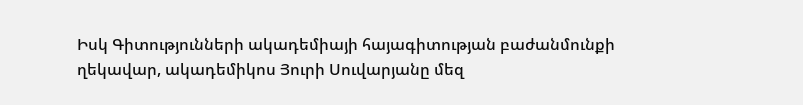Իսկ Գիտությունների ակադեմիայի հայագիտության բաժանմունքի ղեկավար, ակադեմիկոս Յուրի Սուվարյանը մեզ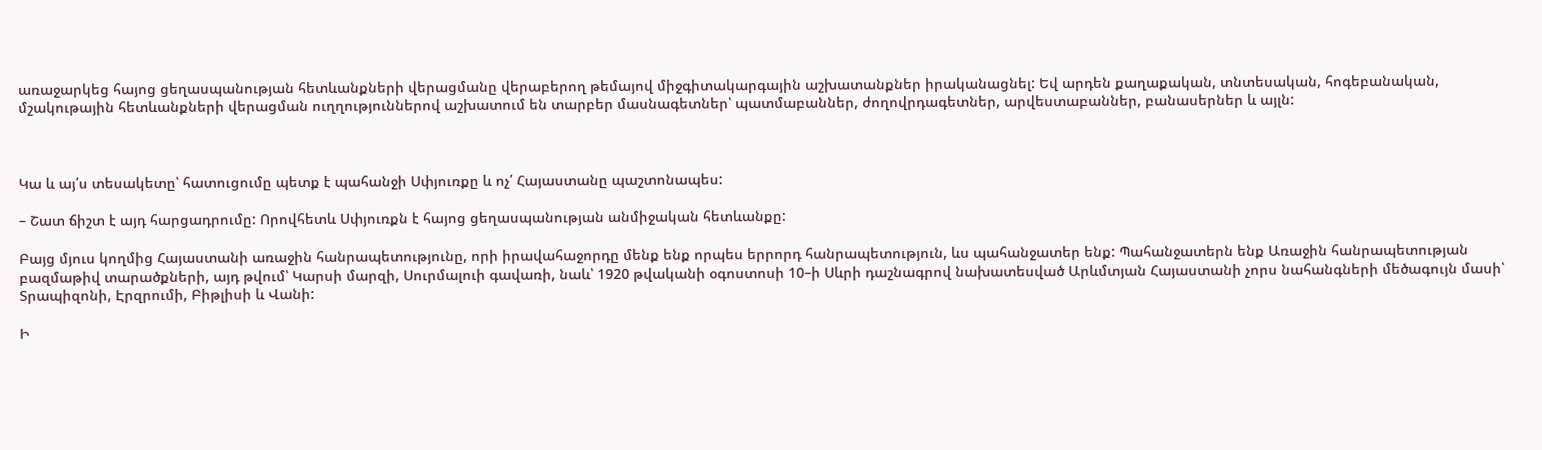առաջարկեց հայոց ցեղասպանության հետևանքների վերացմանը վերաբերող թեմայով միջգիտակարգային աշխատանքներ իրականացնել: Եվ արդեն քաղաքական, տնտեսական, հոգեբանական, մշակութային հետևանքների վերացման ուղղություններով աշխատում են տարբեր մասնագետներ՝ պատմաբաններ, ժողովրդագետներ, արվեստաբաններ, բանասերներ և այլն:



Կա և այ՛ս տեսակետը՝ հատուցումը պետք է պահանջի Սփյուռքը և ոչ՛ Հայաստանը պաշտոնապես:

– Շատ ճիշտ է այդ հարցադրումը: Որովհետև Սփյուռքն է հայոց ցեղասպանության անմիջական հետևանքը:

Բայց մյուս կողմից Հայաստանի առաջին հանրապետությունը, որի իրավահաջորդը մենք ենք որպես երրորդ հանրապետություն, ևս պահանջատեր ենք: Պահանջատերն ենք Առաջին հանրապետության բազմաթիվ տարածքների, այդ թվում՝ Կարսի մարզի, Սուրմալուի գավառի, նաև՝ 1920 թվականի օգոստոսի 10–ի Սևրի դաշնագրով նախատեսված Արևմտյան Հայաստանի չորս նահանգների մեծագույն մասի՝ Տրապիզոնի, Էրզրումի, Բիթլիսի և Վանի:

Ի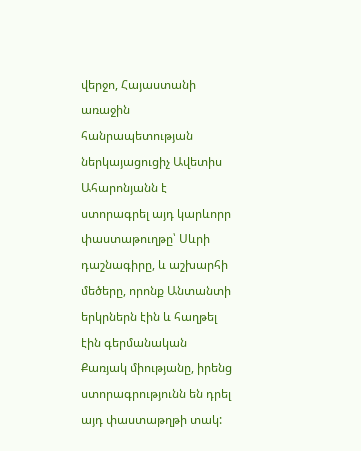վերջո, Հայաստանի առաջին հանրապետության ներկայացուցիչ Ավետիս Ահարոնյանն է ստորագրել այդ կարևորր փաստաթուղթը՝ Սևրի դաշնագիրը, և աշխարհի մեծերը, որոնք Անտանտի երկրներն էին և հաղթել էին գերմանական Քառյակ միությանը, իրենց ստորագրությունն են դրել այդ փաստաթղթի տակ: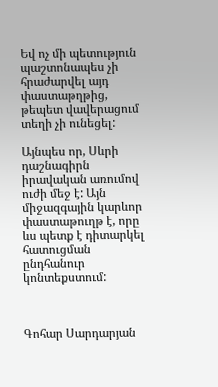Եվ ոչ մի պետություն պաշտոնապես չի հրաժարվել այդ փաստաթղթից, թեպետ վավերացում տեղի չի ունեցել:

Այնպես որ, Սևրի դաշնագիրն իրավական առումով ուժի մեջ է: Այն միջազգային կարևոր փաստաթուղթ է, որը ևս պետք է դիտարկել հատուցման ընդհանուր կոնտեքստում:



Գոհար Սարդարյան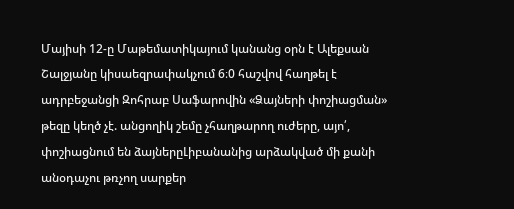Մայիսի 12-ը Մաթեմատիկայում կանանց օրն է Ալեքսան Շալջյանը կիսաեզրափակչում 6։0 հաշվով հաղթել է ադրբեջանցի Զոհրաբ Սաֆարովին «Ձայների փոշիացման» թեզը կեղծ չէ. անցողիկ շեմը չհաղթարող ուժերը, այո՛, փոշիացնում են ձայներըԼիբանանից արձակված մի քանի անօդաչու թռչող սարքեր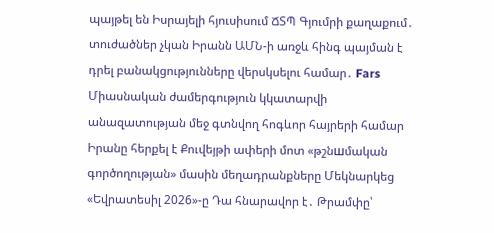պայթել են Իսրայելի հյուսիսում ՃՏՊ Գյումրի քաղաքում․ տուժածներ չկան Իրանն ԱՄՆ-ի առջև հինգ պայման է դրել բանակցությունները վերսկսելու համար․ Fars Միասնական ժամերգություն կկատարվի անազատության մեջ գտնվող հոգևոր հայրերի համար Իրանը հերքել է Քուվեյթի ափերի մոտ «թշնшմական գործողության» մասին մեղադրանքները Մեկնարկեց «Եվրատեսիլ 2026»-ը Դա հնարավոր է․ Թրամփը՝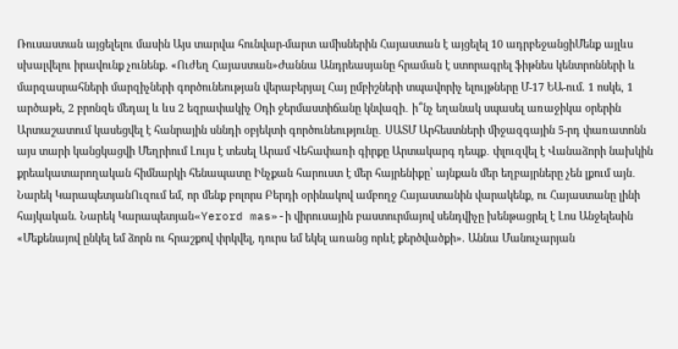Ռուսաստան այցելելու մասին Այս տարվա հունվար-մարտ ամիսներին Հայաստան է այցելել 10 ադրբեջանցիՄենք այլևս սխալվելու իրավունք չունենք. «Ուժեղ Հայաստան»Ժաննա Անդրեասյանը հրաման է ստորագրել ֆիթնես կենտրոնների և մարզասրահների մարզիչների գործունեության վերաբերյալ Հայ ըմբիշների տպավորիչ ելույթները Մ-17 ԵԱ-ում. 1 ոսկե, 1 արծաթե, 2 բրոնզե մեդալ և ևս 2 եզրափակիչ Օդի ջերմաստիճանը կնվազի․ ի՞նչ եղանակ սպասել առաջիկա օրերին Արտաշատում կասեցվել է հանրային սննդի օբյեկտի գործունեությունը․ ՍԱՏՄ Արհեստների միջազգային 5-րդ փառատոնն այս տարի կանցկացվի Մեղրիում Լույս է տեսել Արամ Վեհափառի գիրքը Արտակարգ դեպք․ փլուզվել է Վանաձորի նախկին քրեակատարողական հիմնարկի հենապատը Ինչքան հարուստ է մեր հայրենիքը՝ այնքան մեր եղբայրները չեն լքում այն․ Նարեկ ԿարապետյանՈւզում եմ, որ մենք բոլորս Բերդի օրինակով ամբողջ Հայաստանին վարակենք, ու Հայաստանը լինի հայկական. Նարեկ Կարապետյան«Yerord mas»-ի վիրուսային բաստուրմայով սենդվիչը խենթացրել է Լոս Անջելեսին «Մեքենայով ընկել եմ ձորն ու հրաշքով փրկվել, դուրս եմ եկել առանց որևէ քերծվածքի». Աննա Մանուչարյան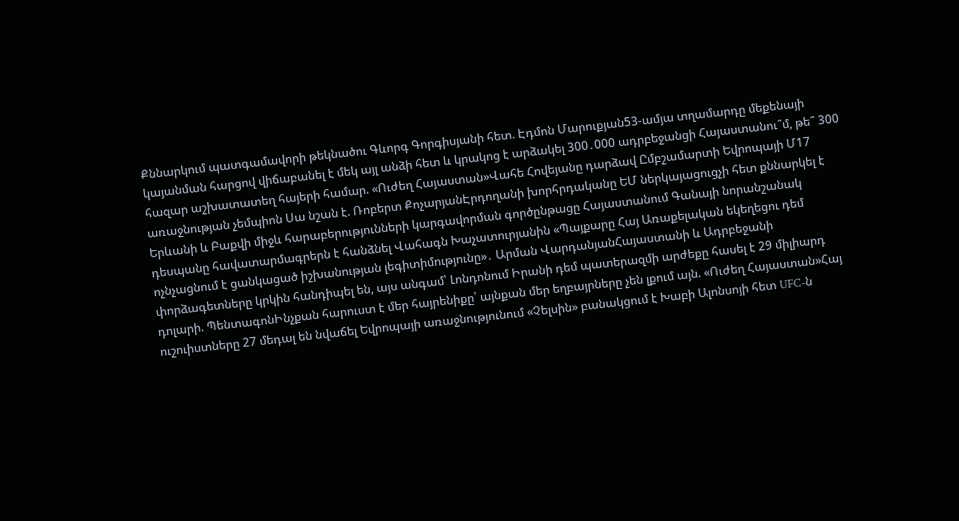Քննարկում պատգամավորի թեկնածու Գևորգ Գորգիսյանի հետ. Էդմոն Մարուքյան53-ամյա տղամարդը մեքենայի կայանման հարցով վիճաբանել է մեկ այլ անձի հետ և կրակոց է արձակել 300․000 ադրբեջանցի Հայաստանու՞մ, թե՞ 300 հազար աշխատատեղ հայերի համար. «Ուժեղ Հայաստան»Վահե Հովեյանը դարձավ Ըմբշամարտի Եվրոպայի Մ17 առաջնության չեմպիոն Սա նշան է. Ռոբերտ ՔոչարյանԷրդողանի խորհրդականը ԵՄ ներկայացուցչի հետ քննարկել է Երևանի և Բաքվի միջև հարաբերությունների կարգավորման գործընթացը Հայաստանում Գանայի նորանշանակ դեսպանը հավատարմագրերն է հանձնել Վահագն Խաչատուրյանին «Պայքարը Հայ Առաքելական եկեղեցու դեմ ոչնչացնում է ցանկացած իշխանության լեգիտիմությունը»․ Արման ՎարդանյանՀայաստանի և Ադրբեջանի փորձագետները կրկին հանդիպել են, այս անգամ՝ Լոնդոնում Իրանի դեմ պատերազմի արժեքը հասել է 29 միլիարդ դոլարի. ՊենտագոնԻնչքան հարուստ է մեր հայրենիքը՝ այնքան մեր եղբայրները չեն լքում այն. «Ուժեղ Հայաստան»Հայ ուշուիստները 27 մեդալ են նվաճել Եվրոպայի առաջնությունում «Չելսին» բանակցում է Խաբի Ալոնսոյի հետ UFC-ն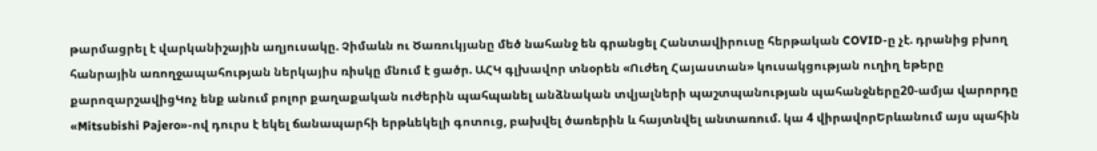թարմացրել է վարկանիշային աղյուսակը. Չիմաևն ու Ծառուկյանը մեծ նահանջ են գրանցել Հանտավիրուսը հերթական COVID-ը չէ. դրանից բխող հանրային առողջապահության ներկայիս ռիսկը մնում է ցածր. ԱՀԿ գլխավոր տնօրեն «Ուժեղ Հայաստան» կուսակցության ուղիղ եթերը քարոզարշավիցԿոչ ենք անում բոլոր քաղաքական ուժերին պահպանել անձնական տվյալների պաշտպանության պահանջները20-ամյա վարորդը «Mitsubishi Pajero»-ով դուրս է եկել ճանապարհի երթևեկելի գոտուց, բախվել ծառերին և հայտնվել անտառում. կա 4 վիրավորԵրևանում այս պահին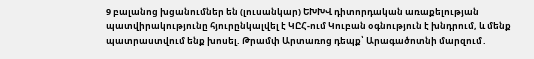9 բալանոց խցանումներ են (լուսանկար) ԵԽԽՎ դիտորդական առաքելության պատվիրակությունը հյուրընկալվել է ԿԸՀ-ում Կուբան օգնություն է խնդրում, և մենք պատրաստվում ենք խոսել. Թրամփ Արտառոց դեպք՝ Արագածոտնի մարզում․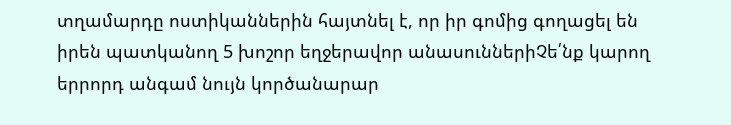տղամարդը ոստիկաններին հայտնել է, որ իր գոմից գողացել են իրեն պատկանող 5 խոշոր եղջերավոր անասուններիՉե՛նք կարող երրորդ անգամ նույն կործանարար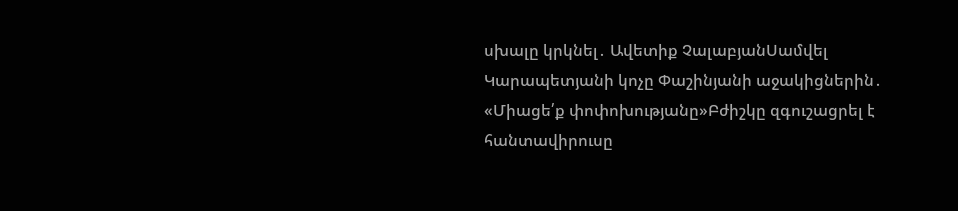սխալը կրկնել․ Ավետիք ՉալաբյանՍամվել Կարապետյանի կոչը Փաշինյանի աջակիցներին․ «Միացե՛ք փոփոխությանը»Բժիշկը զգուշացրել է հանտավիրուսը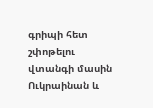գրիպի հետ շփոթելու վտանգի մասին Ուկրաինան և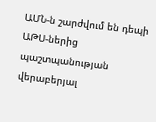ԱՄՆ-ն շարժվում են դեպի ԱԹՍ-ներից պաշտպանության վերաբերյալ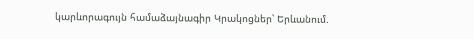կարևորագույն համաձայնագիր Կրակոցներ՝ Երևանում.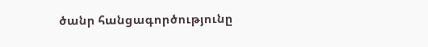ծանր հանցագործությունը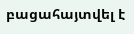բացահայտվել է